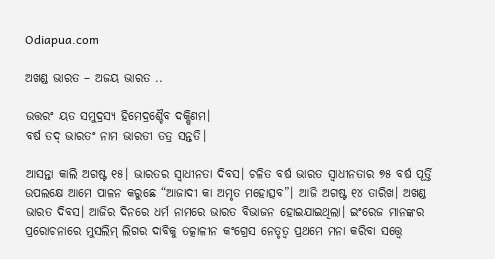Odiapua.com

ଅଖଣ୍ଡ ଭାରତ – ଅଜୟ ଭାରତ ..

ଉତ୍ତରଂ ୟତ ସମୁଦ୍ରସ୍ୟ ହିମେଦ୍ରଶ୍ଚୈବ ଦକ୍ଷିଣମ।
ବର୍ଷ ତଦ୍ ଭାରତଂ ନାମ ଭାରତୀ ତତ୍ର ସନ୍ତତି।

ଆସନ୍ତା କାଲି ଅଗଷ୍ଟ ୧୫। ଭାରତର ସ୍ୱାଧୀନତା ଦିବସ। ଚଳିତ ବର୍ଷ ଭାରତ ସ୍ୱାଧୀନତାର ୭୫ ବର୍ଷ ପୂର୍ତ୍ତି ଉପଲକ୍ଷେ ଆମେ ପାଳନ କରୁଛେ “ଆଜାଦୀ କା ଅମୃତ ମହୋତ୍ସବ”। ଆଜି ଅଗଷ୍ଟ ୧୪ ତାରିଖ। ଅଖଣ୍ଡ ଭାରତ ଦିବସ। ଆଜିର ଦିନରେ ଧର୍ମ ନାମରେ ଭାରତ ବିଭାଜନ ହୋଇଯାଇଥିଲା। ଇଂରେଜ ମାନଙ୍କର ପ୍ରରୋଚନାରେ ମୁସଲିମ୍ ଲିଗର ଦାବିକୁ ତତ୍କାଳୀନ କଂଗ୍ରେସ ନେତୃତ୍ବ ପ୍ରଥମେ ମନା କରିବା ସତ୍ତ୍ବେ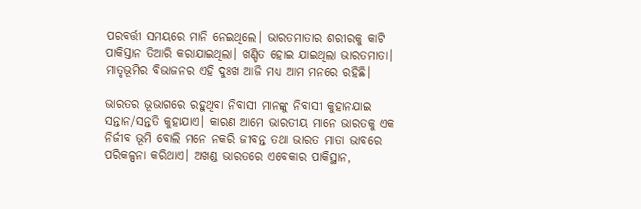ପରବର୍ତ୍ତୀ ସମୟରେ ମାନି ନେଇଥିଲେ। ଭାରତମାତାର ଶରୀରକୁ କାଟି ପାକିସ୍ତାନ ତିଆରି କରାଯାଇଥିଲା। ଖଣ୍ଡିତ ହୋଇ ଯାଇଥିଲା ଭାରତମାତା। ମାତୃଭୂମିର ବିଭାଜନର ଏହି ଦୁଃଖ ଆଜି ମଧ୍ୟ ଆମ ମନରେ ରହିଛି।

ଭାରତର ଭୂଭାଗରେ ରହୁଥିବା ନିବାସୀ ମାନଙ୍କୁ ନିବାସୀ କୁହାନଯାଇ ସନ୍ତାନ/ସନ୍ତତି କୁହାଯାଏ। କାରଣ ଆମେ ଭାରତୀୟ ମାନେ ଭାରତକୁ ଏକ ନିର୍ଜୀବ ଭୂମି ବୋଲି ମନେ ନକରି ଜୀବନ୍ତ ତଥା ଭାରତ ମାତା ଭାବରେ ପରିକଳ୍ପନା କରିଥାଏ। ଅଖଣ୍ଡ ଭାରତରେ ଏବେକାର ପାକିସ୍ଥାନ,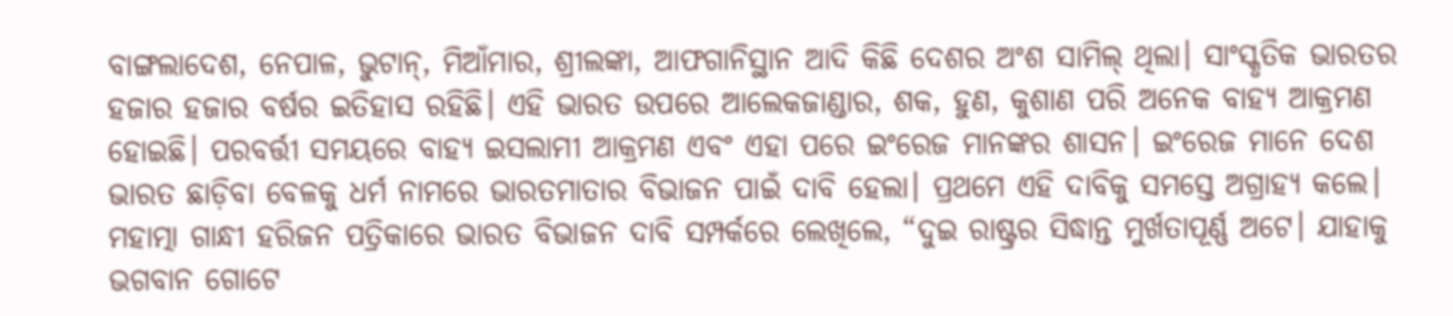ବାଙ୍ଗଲାଦେଶ, ନେପାଳ, ଭୁଟାନ୍, ମିଆଁମାର, ଶ୍ରୀଲଙ୍କା, ଆଫଗାନିସ୍ଥାନ ଆଦି କିଛି ଦେଶର ଅଂଶ ସାମିଲ୍ ଥିଲା। ସାଂସ୍କୃତିକ ଭାରତର ହଜାର ହଜାର ବର୍ଷର ଇତିହାସ ରହିଛି। ଏହି ଭାରତ ଉପରେ ଆଲେକଜାଣ୍ଡାର, ଶକ, ହୁଣ, କୁଶାଣ ପରି ଅନେକ ବାହ୍ୟ ଆକ୍ରମଣ ହୋଇଛି। ପରବର୍ତ୍ତୀ ସମୟରେ ବାହ୍ୟ ଇସଲାମୀ ଆକ୍ରମଣ ଏବଂ ଏହା ପରେ ଇଂରେଜ ମାନଙ୍କର ଶାସନ। ଇଂରେଜ ମାନେ ଦେଶ ଭାରତ ଛାଡ଼ିବା ବେଳକୁ ଧର୍ମ ନାମରେ ଭାରତମାତାର ବିଭାଜନ ପାଇଁ ଦାବି ହେଲା। ପ୍ରଥମେ ଏହି ଦାବିକୁ ସମସ୍ତେ ଅଗ୍ରାହ୍ୟ କଲେ। ମହାତ୍ମା ଗାନ୍ଧୀ ହରିଜନ ପତ୍ରିକାରେ ଭାରତ ବିଭାଜନ ଦାବି ସମ୍ପର୍କରେ ଲେଖିଲେ, “ଦୁଇ ରାଷ୍ଟ୍ରର ସିଦ୍ଧାନ୍ତ ମୁର୍ଖତାପୂର୍ଣ୍ଣ ଅଟେ। ଯାହାକୁ ଭଗବାନ ଗୋଟେ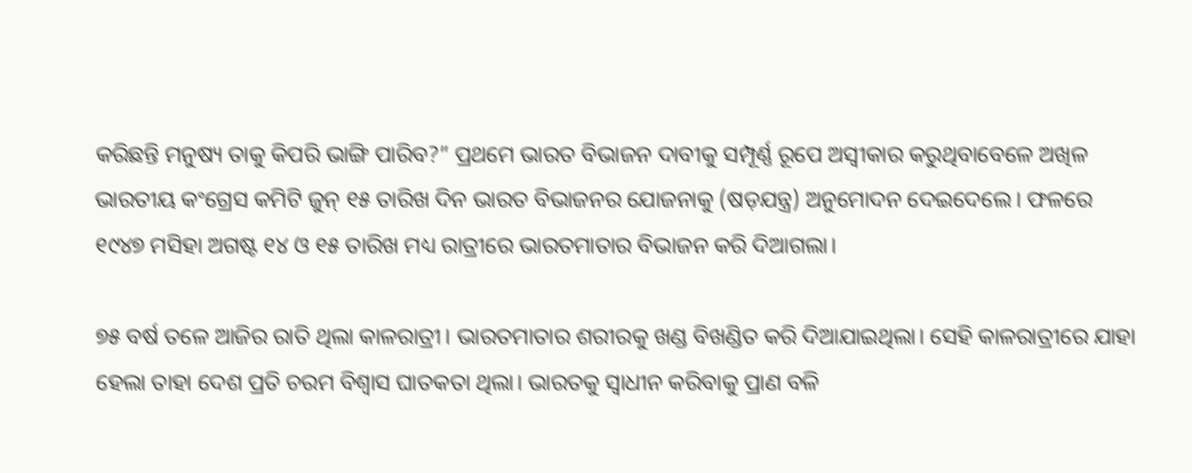କରିଛନ୍ତି ମନୁଷ୍ୟ ତାକୁ କିପରି ଭାଙ୍ଗି ପାରିବ?” ପ୍ରଥମେ ଭାରତ ବିଭାଜନ ଦାବୀକୁ ସମ୍ପୂର୍ଣ୍ଣ ରୂପେ ଅସ୍ବୀକାର କରୁଥିବାବେଳେ ଅଖିଳ ଭାରତୀୟ କଂଗ୍ରେସ କମିଟି ଜୁନ୍ ୧୫ ତାରିଖ ଦିନ ଭାରତ ବିଭାଜନର ଯୋଜନାକୁ (ଷଡ଼ଯନ୍ତ୍ର) ଅନୁମୋଦନ ଦେଇଦେଲେ। ଫଳରେ ୧୯୪୭ ମସିହା ଅଗଷ୍ଟ ୧୪ ଓ ୧୫ ତାରିଖ ମଧ୍ୟ ରାତ୍ରୀରେ ଭାରତମାତାର ବିଭାଜନ କରି ଦିଆଗଲା।

୭୫ ବର୍ଷ ତଳେ ଆଜିର ରାତି ଥିଲା କାଳରାତ୍ରୀ। ଭାରତମାତାର ଶରୀରକୁ ଖଣ୍ଡ ବିଖଣ୍ଡିତ କରି ଦିଆଯାଇଥିଲା। ସେହି କାଳରାତ୍ରୀରେ ଯାହା ହେଲା ତାହା ଦେଶ ପ୍ରତି ଚରମ ବିଶ୍ୱାସ ଘାତକତା ଥିଲା। ଭାରତକୁ ସ୍ୱାଧୀନ କରିବାକୁ ପ୍ରାଣ ବଳି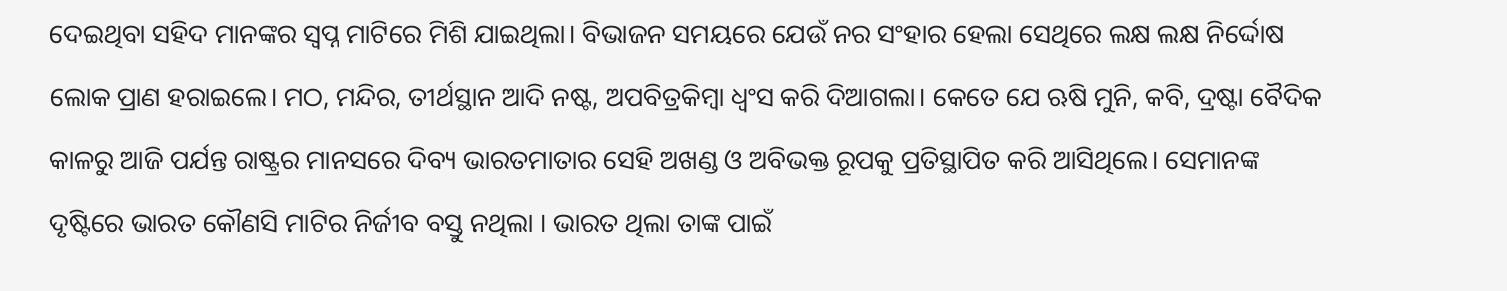ଦେଇଥିବା ସହିଦ ମାନଙ୍କର ସ୍ୱପ୍ନ ମାଟିରେ ମିଶି ଯାଇଥିଲା। ବିଭାଜନ ସମୟରେ ଯେଉଁ ନର ସଂହାର ହେଲା ସେଥିରେ ଲକ୍ଷ ଲକ୍ଷ ନିର୍ଦ୍ଦୋଷ ଲୋକ ପ୍ରାଣ ହରାଇଲେ। ମଠ, ମନ୍ଦିର, ତୀର୍ଥସ୍ଥାନ ଆଦି ନଷ୍ଟ, ଅପବିତ୍ରକିମ୍ବା ଧ୍ୱଂସ କରି ଦିଆଗଲା। କେତେ ଯେ ଋଷି ମୁନି, କବି, ଦ୍ରଷ୍ଟା ବୈଦିକ କାଳରୁ ଆଜି ପର୍ଯନ୍ତ ରାଷ୍ଟ୍ରର ମାନସରେ ଦିବ୍ୟ ଭାରତମାତାର ସେହି ଅଖଣ୍ଡ ଓ ଅବିଭକ୍ତ ରୂପକୁ ପ୍ରତିସ୍ଥାପିତ କରି ଆସିଥିଲେ। ସେମାନଙ୍କ ଦୃଷ୍ଟିରେ ଭାରତ କୌଣସି ମାଟିର ନିର୍ଜୀବ ବସ୍ତୁ ନଥିଲା । ଭାରତ ଥିଲା ତାଙ୍କ ପାଇଁ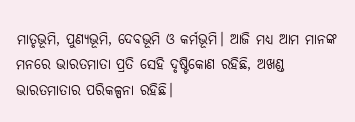ମାତୃଭୂମି, ପୁଣ୍ୟଭୂମି, ଦେବଭୂମି ଓ କର୍ମଭୂମି। ଆଜି ମଧ୍ୟ ଆମ ମାନଙ୍କ ମନରେ ଭାରତମାତା ପ୍ରତି ସେହି ଦୃଷ୍ଟିକୋଣ ରହିଛି, ଅଖଣ୍ଡ ଭାରତମାତାର ପରିକଳ୍ପନା ରହିଛି।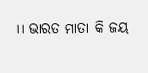।। ଭାରତ ମାତା କି ଜୟ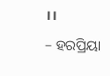।।
– ହରପ୍ରିୟା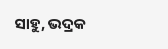ସାହୁ, ଭଦ୍ରକ